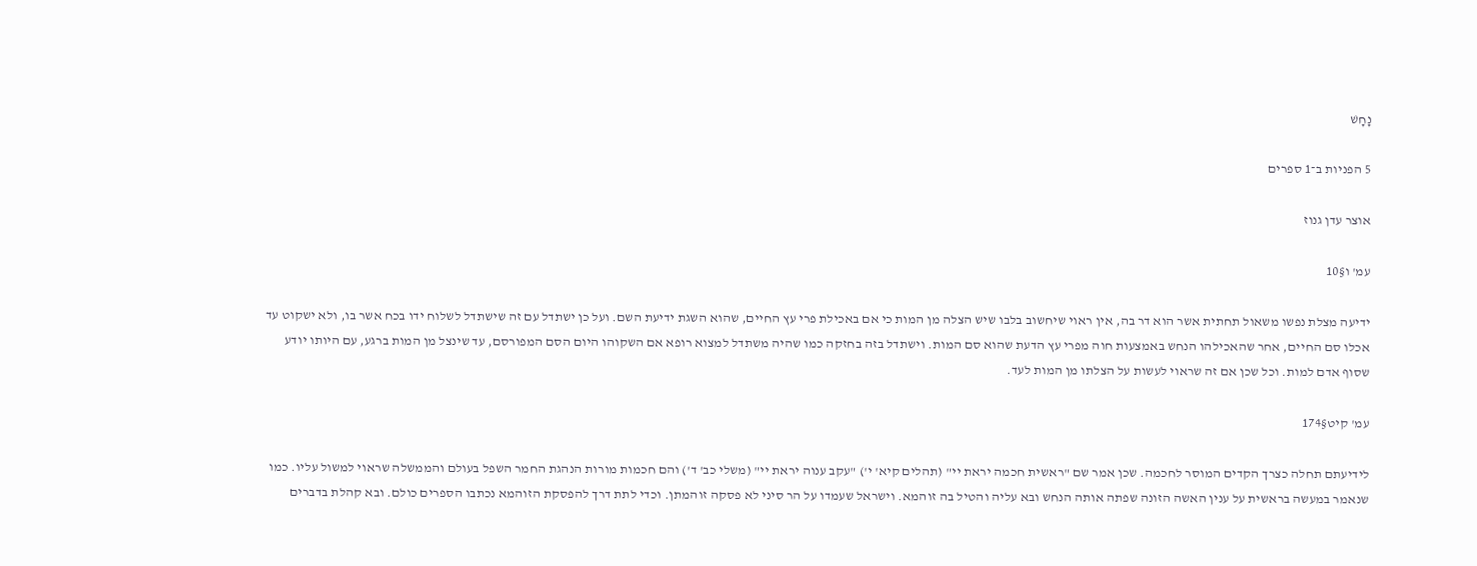נָחָשׁ

5 הפניות ב־1 ספרים

אוצר עדן גנוז

עמ' ו§10

ידיעה מצלת נפשו משאול תחתית אשר הוא דר בה, אין ראוי שיחשוב בלבו שיש הצלה מן המות כי אם באכילת פרי עץ החיים, שהוא השגת ידיעת השם. ועל כן ישתדל עם זה שישתדל לשלוח ידו בכח אשר בו, ולא ישקוט עד אכלו סם החיים, אחר שהאכילהו הנחש באמצעות חוה מפרי עץ הדעת שהוא סם המות. וישתדל בזה בחזקה כמו שהיה משתדל למצוא רופא אם השקוהו היום הסם המפורסם, עד שינצל מן המות ברגע, עם היותו יודע שסוף אדם למות. וכל שכן אם זה שראוי לעשות על הצלתו מן המות לעד.

עמ' קיט§174

לידיעתם תחלה כצרך הקדים המוסר לחכמה. שכן אמר שם "ראשית חכמה יראת יי" (תהלים קיא' י') "עקב ענוה יראת יי" (משלי כב' ד') והם חכמות מורות הנהגת החמר השפל בעולם והממשלה שראוי למשול עליו. כמו שנאמר במעשה בראשית על ענין האשה הזונה שפתה אותה הנחש ובא עליה והטיל בה זוהמא. וישראל שעמדו על הר סיני לא פסקה זוהמתן. וכדי לתת דרך להפסקת הזוהמא נכתבו הספרים כולם. ובא קהלת בדברים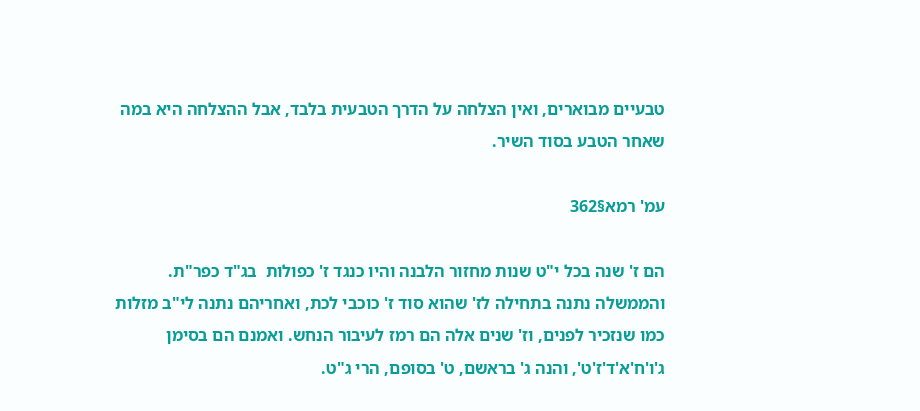טבעיים מבוארים, ואין הצלחה על הדרך הטבעית בלבד, אבל ההצלחה היא במה שאחר הטבע בסוד השיר.

עמ' רמא§362

הם ז' שנה בכל י"ט שנות מחזור הלבנה והיו כנגד ז' כפולות  בג"ד כפר"ת. והממשלה נתנה בתחילה לז' שהוא סוד ז' כוכבי לכת, ואחריהם נתנה לי"ב מזלות כמו שנזכיר לפנים, וז' שנים אלה הם רמז לעיבור הנחש. ואמנם הם בסימן ג'ו'ח'א'ד'ז'ט', והנה ג' בראשם, ט' בסופם, הרי ג"ט.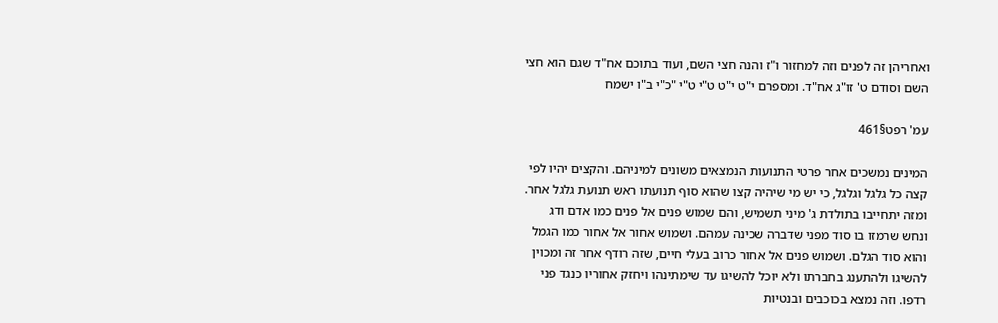ואחריהן זה לפנים וזה למחזור ו"ז והנה חצי השם, ועוד בתוכם אח"ד שגם הוא חצי השם וסודם ט' זו"ג אח"ד. ומספרם י"ט י"ט ט"י ט"י "כ"י ב"ו ישמח

עמ' רפט§461

המינים נמשכים אחר פרטי התנועות הנמצאים משונים למיניהם. והקצים יהיו לפי קצה כל גלגל וגלגל, כי יש מי שיהיה קצו שהוא סוף תנועתו ראש תנועת גלגל אחר. ומזה יתחייבו בתולדת ג' מיני תשמיש, והם שמוש פנים אל פנים כמו אדם ודג ונחש שרמזו בו סוד מפני שדברה שכינה עמהם. ושמוש אחור אל אחור כמו הגמל והוא סוד הגלם. ושמוש פנים אל אחור כרוב בעלי חיים, שזה רודף אחר זה ומכוין להשיגו ולהתענג בחברתו ולא יוכל להשיגו עד שימתינהו ויחזק אחוריו כנגד פני רדפו. וזה נמצא בכוכבים ובנטיות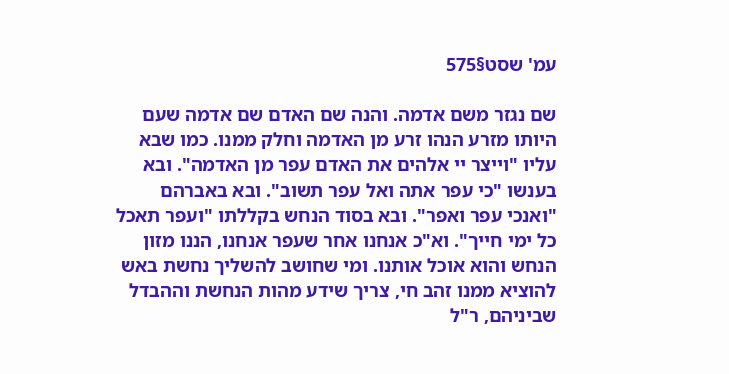עמ' שסט§575

שם נגזר משם אדמה. והנה שם האדם שם אדמה שעם היותו מזרע הנהו זרע מן האדמה וחלק ממנו. כמו שבא עליו "וייצר יי אלהים את האדם עפר מן האדמה". ובא בענשו "כי עפר אתה ואל עפר תשוב". ובא באברהם "ואנכי עפר ואפר". ובא בסוד הנחש בקללתו "ועפר תאכל כל ימי חייך". וא"כ אנחנו אחר שעפר אנחנו, הננו מזון הנחש והוא אוכל אותנו. ומי שחושב להשליך נחשת באש להוציא ממנו זהב חי, צריך שידע מהות הנחשת וההבדל שביניהם, ר"ל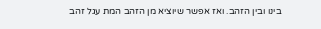בינו ובין הזהב. ואז אפשר שיוציא מן הזהב המת עגל זהב